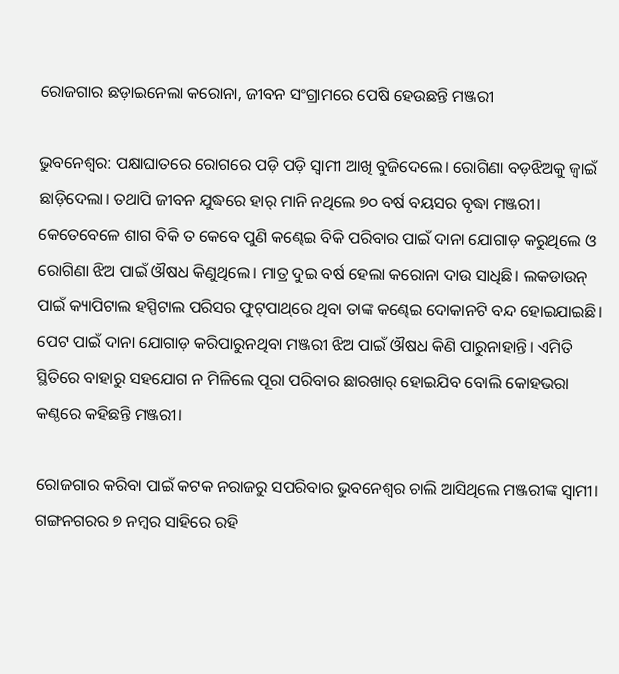ରୋଜଗାର ଛଡ଼ାଇନେଲା କରୋନା, ଜୀବନ ସଂଗ୍ରାମରେ ପେଷି ହେଉଛନ୍ତି ମଞ୍ଜରୀ

ଭୁବନେଶ୍ବର: ପକ୍ଷାଘାତରେ ରୋଗରେ ପଡ଼ି ପଡ଼ି ସ୍ବାମୀ ଆଖି ବୁଜିଦେଲେ। ରୋଗିଣା ବଡ଼ଝିଅକୁ ଜ୍ବାଇଁ ଛାଡ଼ିଦେଲା। ତଥାପି ଜୀବନ ଯୁଦ୍ଧରେ ହାର୍ ମାନି ନଥିଲେ ୭୦ ବର୍ଷ ବୟସର ବୃଦ୍ଧା ମଞ୍ଜରୀ। କେତେବେଳେ ଶାଗ ବିକି ତ କେବେ ପୁଣି କଣ୍ଢେଇ ବିକି ପରିବାର ପାଇଁ ଦାନା ଯୋଗାଡ଼ କରୁଥିଲେ ଓ ରୋଗିଣା ଝିଅ ପାଇଁ ଔଷଧ କିଣୁଥିଲେ। ମାତ୍ର ଦୁଇ ବର୍ଷ ହେଲା କରୋନା ଦାଉ ସାଧିଛି। ଲକଡାଉନ୍‌ ପାଇଁ କ୍ୟାପିଟାଲ ହସ୍ପିଟାଲ ପରିସର ଫୁଟ୍‌ପାଥ୍‌ରେ ଥିବା ତାଙ୍କ କଣ୍ଢେଇ ଦୋକାନଟି ବନ୍ଦ ହୋଇଯାଇଛି। ପେଟ ପାଇଁ ଦାନା ଯୋଗାଡ଼ କରିପାରୁନଥିବା ମଞ୍ଜରୀ ଝିଅ ପାଇଁ ଔଷଧ କିଣି ପ‌ାରୁନାହାନ୍ତି। ଏମିତି ସ୍ଥିତିରେ ବାହାରୁ ସହଯୋଗ ନ ମିଳିଲେ ପୂରା ପରିବାର ଛାରଖାର୍ ହୋଇଯିବ ବୋଲି କୋହଭରା କଣ୍ଠ‌ରେ କହିଛନ୍ତି ମଞ୍ଜରୀ।

ରୋଜଗାର କରିବା ପାଇଁ କଟକ ନରାଜରୁ ସପରିବାର ଭୁବନେଶ୍ବର ଚାଲି ଆସିଥିଲେ ମଞ୍ଜରୀଙ୍କ ସ୍ବାମୀ। ଗଙ୍ଗନଗରର ୭ ନମ୍ବର ସାହିରେ ରହି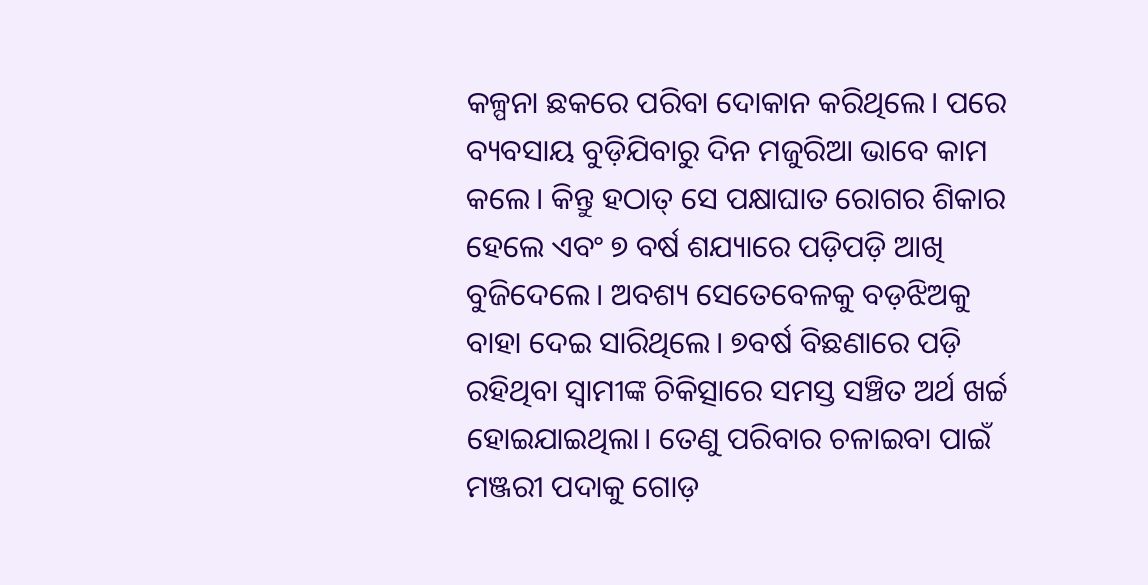କଳ୍ପନା ଛକରେ ପରିବା ଦୋକାନ କରିଥିଲେ। ପରେ ବ୍ୟବସାୟ ବୁଡ଼ିଯିବାରୁ ଦିନ ମଜୁରିଆ ଭାବେ କାମ କଲେ। କିନ୍ତୁ ହଠାତ୍ ସେ ପକ୍ଷାଘାତ ରୋଗର ଶିକାର ହେଲେ ଏବଂ ୭ ବର୍ଷ ଶଯ୍ୟାରେ ପଡ଼ିପଡ଼ି ଆଖି ବୁଜିଦେଲେ। ଅବଶ୍ୟ ସେତେବେଳକୁ ବଡ଼ଝିଅକୁ ବାହା ଦେଇ ସାରିଥିଲେ। ୭ବର୍ଷ ବିଛଣାରେ ପଡ଼ି ରହିଥିବା ସ୍ବାମୀଙ୍କ ଚିକିତ୍ସାରେ ସମସ୍ତ ସଞ୍ଚିତ ଅର୍ଥ ଖର୍ଚ୍ଚ ହୋଇଯାଇଥିଲା। ତେଣୁ ପରିବାର ଚଳାଇବା ପାଇଁ ମଞ୍ଜରୀ ପଦାକୁ ଗୋଡ଼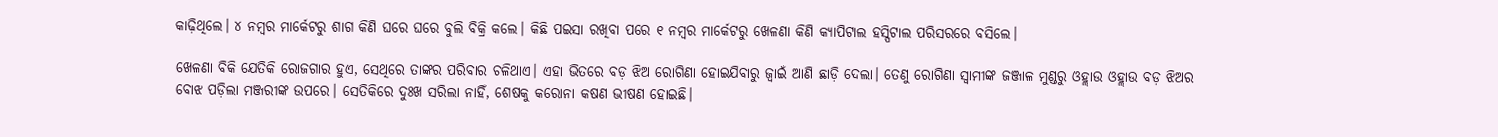କାଢ଼ିଥିଲେ। ୪ ନମ୍ବର ମାର୍କେଟରୁ ଶାଗ କିଣି ଘରେ ଘରେ ବୁଲି ବିକ୍ରି କଲେ। କିଛି ପଇସା ରଖିବା ପରେ ୧ ନମ୍ବର ମାର୍କେଟରୁ ଖେଳଣା କିଣି କ୍ୟାପିଟାଲ ହସ୍ପିଟାଲ ପରିସରରେ ବସିଲେ।

ଖେଳଣା ବିକି ଯେତିକି ରୋଜଗାର ହୁଏ, ସେଥିରେ ତାଙ୍କର ପରିବାର ଚଳିଥାଏ। ଏହା ଭିତରେ ବଡ଼ ଝିଅ ରୋଗିଣା ହୋଇଯିବାରୁ ଜ୍ବାଇଁ ଆଣି ଛାଡ଼ି ଦେଲା। ତେଣୁ ରୋଗିଣା ସ୍ବାମୀଙ୍କ ଜଞ୍ଜାଳ ମୁଣ୍ଡରୁ ଓହ୍ଲାଉ ଓହ୍ଲାଉ ବଡ଼ ଝିଅର ବୋଝ ପଡ଼ିଲା ମଞ୍ଜରୀଙ୍କ ଉପରେ। ସେତିକିରେ ଦୁଃଖ ସରିଲା ନାହିଁ, ଶେଷକୁ କରୋନା କଷଣ ଭୀଷଣ ହୋଇଛି।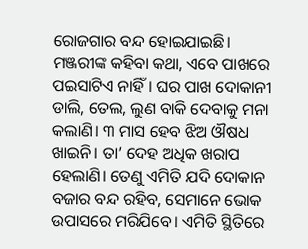ରୋଜଗାର ବନ୍ଦ ହୋଇଯାଇଛି। ମଞ୍ଜରୀଙ୍କ କହିବା କଥା, ଏବେ ପାଖରେ ପଇସାଟିଏ ନାହିଁ। ଘର ପାଖ ଦୋକାନୀ ଡାଲି, ତେଲ, ଲୁଣ ବାକି ଦେବାକୁ ମନା କଲାଣି। ୩ ମାସ ହେବ ଝିଅ ଔଷଧ ଖାଇନି। ତା’ ଦେହ ଅଧିକ ଖରାପ ହେଲାଣି। ତେଣୁ ଏମିତି ଯଦି ଦୋକାନ ବଜାର ବନ୍ଦ ରହିବ, ସେମାନେ ଭୋକ ଉପାସରେ ମରିଯିବେ। ଏମିତି ସ୍ଥିତିରେ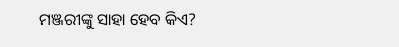ମଞ୍ଜରୀଙ୍କୁ ସାହା ହେବ କିଏ?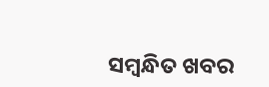ସମ୍ବନ୍ଧିତ ଖବର